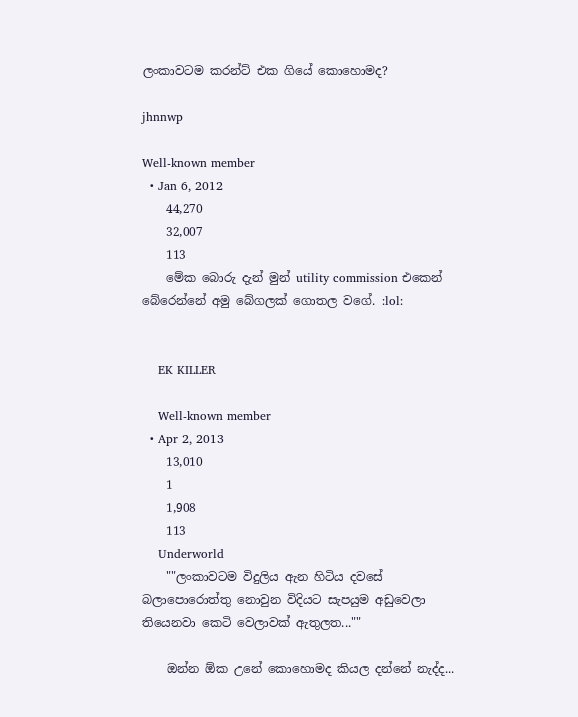ලංකාවටම කරන්ට් එක ගියේ කොහොමද?

jhnnwp

Well-known member
  • Jan 6, 2012
    44,270
    32,007
    113
    මේක බොරු දැන් මුන් utility commission එකෙන් බේරෙන්නේ අමු බේගලක් ගොතල වගේ. :lol:


    EK KILLER

    Well-known member
  • Apr 2, 2013
    13,010
    1
    1,908
    113
    Underworld
    ""ලංකාවටම විදුලිය ඇන හිටිය දවසේ බලාපොරොත්තු නොවුන විදියට සැපයුම අඩුවෙලා තියෙනවා කෙටි වෙලාවක් ඇතුලත...""

    ඔන්න ඕක උනේ කොහොමද කියල දන්නේ නැද්ද...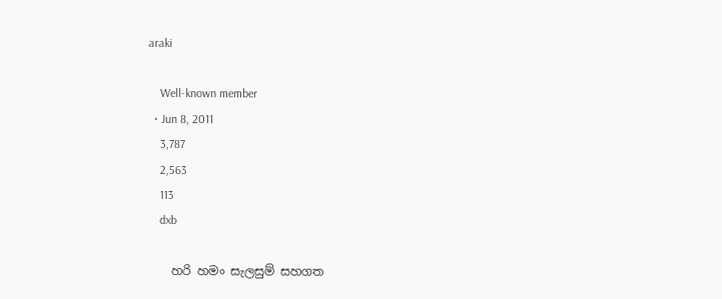araki

    Well-known member
  • Jun 8, 2011
    3,787
    2,563
    113
    dxb

    හරි හමං සැලසුම් සහගත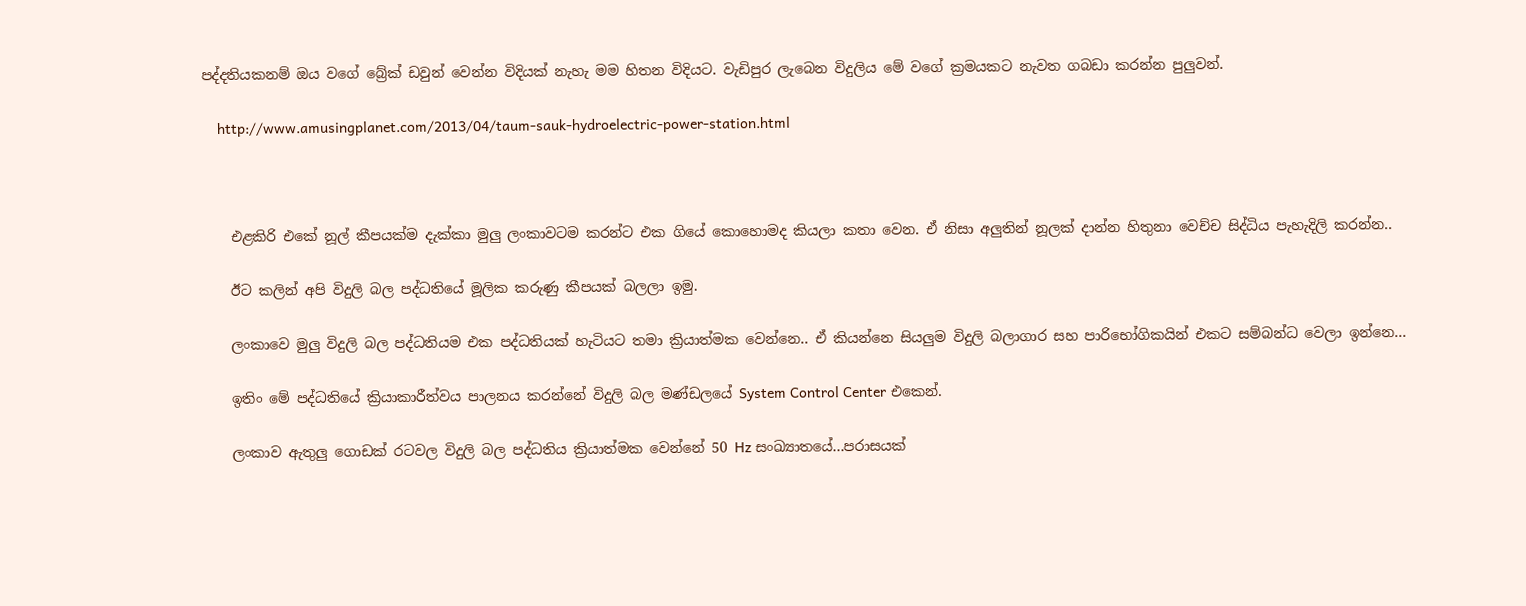පද්දතියකනම් ඔය වගේ බ්‍රේක් ඩවුන් වෙන්න විදියක් නැහැ මම හිතන විදියට. වැඩිපුර ලැබෙන විදුලිය මේ වගේ ක්‍රමයකට නැවත ගබඩා කරන්න පුලුවන්.

    http://www.amusingplanet.com/2013/04/taum-sauk-hydroelectric-power-station.html



    එළකිරි එකේ නූල් කීපයක්ම දැක්කා මුලු ලංකාවටම කරන්ට එක ගියේ කොහොමද කියලා කතා වෙන. ඒ නිසා අලුතින් නූලක් දාන්න හිතුනා වෙච්ච සිද්ධිය පැහැදිලි කරන්න..

    ඊට කලින් අපි විදුලි බල පද්ධතියේ මූලික කරුණු කීපයක් බලලා ඉමු.

    ලංකාවෙ මුලු විදුලි බල පද්ධතියම එක පද්ධතියක් හැටියට තමා ක්‍රියාත්මක වෙන්නෙ.. ඒ කියන්නෙ සියලුම විදුලි බලාගාර සහ පාරිභෝගිකයින් එකට සම්බන්ධ වෙලා ඉන්නෙ...

    ඉතිං මේ පද්ධතියේ ක්‍රියාකාරීත්වය පාලනය කරන්නේ විදුලි බල මණ්ඩලයේ System Control Center එකෙන්.

    ලංකාව ඇතුලු ගොඩක් රටවල විදුලි බල පද්ධතිය ක්‍රියාත්මක වෙන්නේ 50 Hz සංඛ්‍යාතයේ...පරාසයක්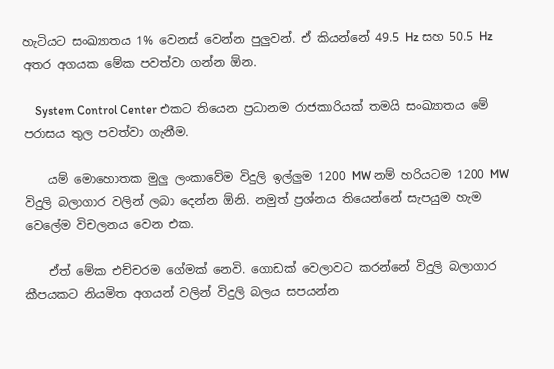හැටියට සංඛ්‍යාතය 1% වෙනස් වෙන්න පුලුවන්. ඒ කියන්නේ 49.5 Hz සහ 50.5 Hz අතර අගයක මේක පවත්වා ගන්න ඕන.

    System Control Center එකට තියෙන ප්‍රධානම රාජකාරියක් තමයි සංඛ්‍යාතය මේ පරාසය තුල පවත්වා ගැනීම.

    යම් මොහොතක මුලු ලංකාවේම විදුලි ඉල්ලුම 1200 MW නම් හරියටම 1200 MW විදුලි බලාගාර වලින් ලබා දෙන්න ඕනි. නමුත් ප්‍රශ්නය තියෙන්නේ සැපයුම හැම වෙලේම විචලනය වෙන එක.

    ඒත් මේක එච්චරම ගේමක් නෙවි. ගොඩක් වෙලාවට කරන්නේ විදුලි බලාගාර කීපයකට නියමිත අගයන් වලින් විදුලි බලය සපයන්න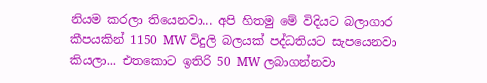නියම කරලා තියෙනවා... අපි හිතමු මේ විදියට බලාගාර කීපයකින් 1150 MW විදුලි බලයක් පද්ධතියට සැපයෙනවා කියලා... එතකොට ඉතිරි 50 MW ලබාගන්නවා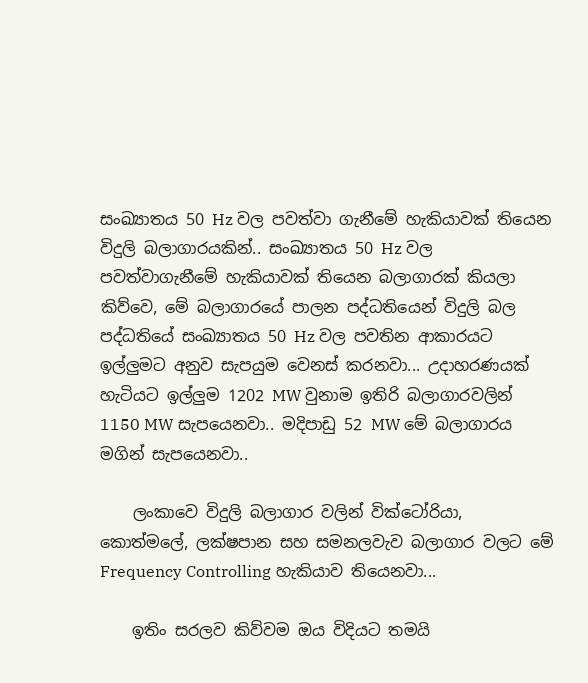සංඛ්‍යාතය 50 Hz වල පවත්වා ගැනීමේ හැකියාවක් තියෙන විදුලි බලාගාරයකින්.. සංඛ්‍යාතය 50 Hz වල පවත්වාගැනීමේ හැකියාවක් තියෙන බලාගාරක් කියලා කිව්වෙ, මේ බලාගාරයේ පාලන පද්ධතියෙන් විදුලි බල පද්ධතියේ සංඛ්‍යාතය 50 Hz වල පවතින ආකාරයට ඉල්ලුමට අනුව සැපයුම වෙනස් කරනවා... උදාහරණයක් හැටියට ඉල්ලුම 1202 MW වුනාම ඉතිරි බලාගාරවලින් 1150 MW සැපයෙනවා.. මදිපාඩු 52 MW මේ බලාගාරය මගින් සැපයෙනවා..

    ලංකාවෙ විදුලි බලාගාර වලින් වික්ටෝරියා, කොත්මලේ, ලක්ෂපාන සහ සමනලවැව බලාගාර වලට මේ Frequency Controlling හැකියාව තියෙනවා...

    ඉතිං සරලව කිව්වම ඔය විදියට තමයි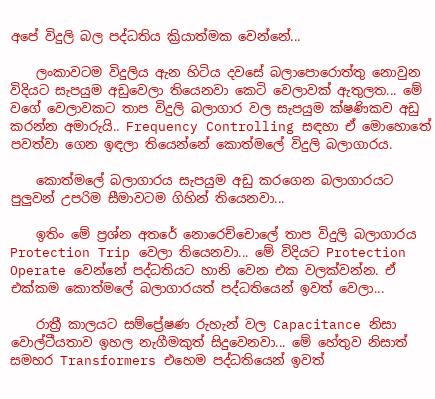අපේ විදුලි බල පද්ධතිය ක්‍රියාත්මක වෙන්නේ...

    ලංකාවටම විදුලිය ඇන හිටිය දවසේ බලාපොරොත්තු නොවුන විදියට සැපයුම අඩුවෙලා තියෙනවා කෙටි වෙලාවක් ඇතුලත... මේ වගේ වෙලාවකට තාප විදුලි බලාගාර වල සැපයුම ක්ෂණිකව අඩු කරන්න අමාරුයි.. Frequency Controlling සඳහා ඒ මොහොතේ පවත්වා ගෙන ඉඳලා තියෙන්නේ කොත්මලේ විදුලි බලාගාරය.

    කොත්මලේ බලාගාරය සැපයුම අඩු කරගෙන බලාගාරයට පුලුවන් උපරිම සීමාවටම ගිහින් තියෙනවා...

    ඉතිං මේ ප්‍රශ්න අතරේ නොරෙච්චොලේ තාප විදුලි බලාගාරය Protection Trip වෙලා තියෙනවා... මේ විදියට Protection Operate වෙන්නේ පද්ධතියට හානි වෙන එක වලක්වන්න. ඒ එක්කම කොත්මලේ බලාගාරයත් පද්ධතියෙන් ඉවත් වෙලා...

    රාත්‍රී කාලයට සම්ප්‍රේෂණ රුහැන් වල Capacitance නිසා වොල්ටීයතාව ඉහල නැගීමකුත් සිදුවෙනවා... මේ හේතුව නිසාත් සමහර Transformers එහෙම පද්ධතියෙන් ඉවත්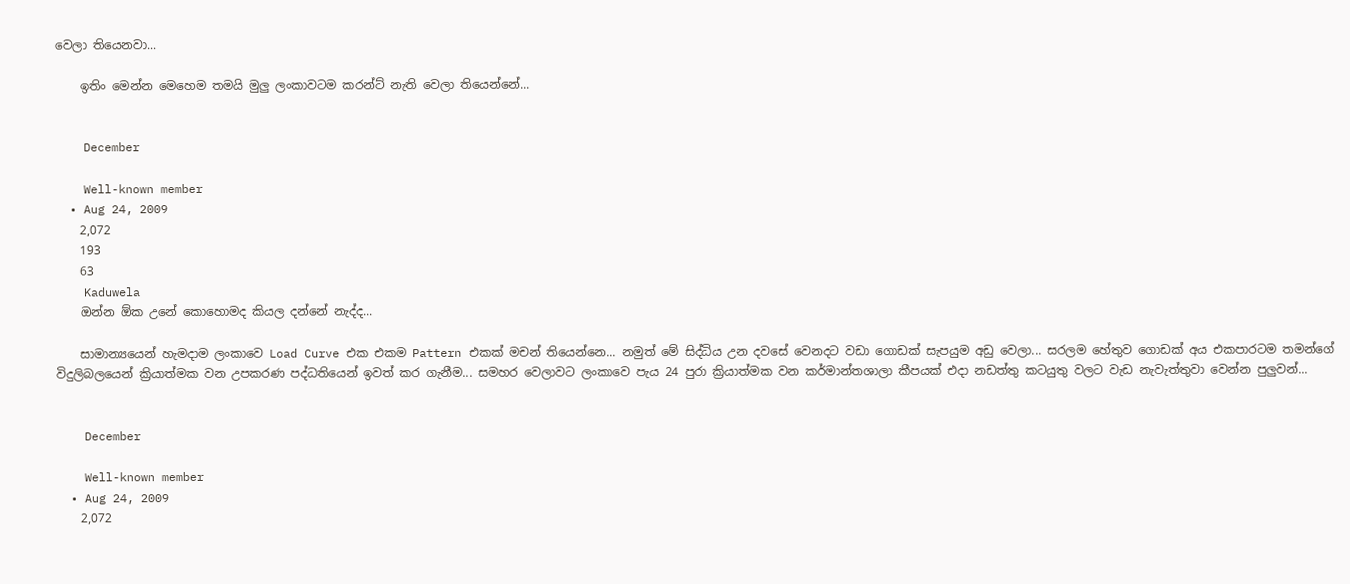වෙලා තියෙනවා...

    ඉතිං මෙන්න මෙහෙම තමයි මුලු ලංකාවටම කරන්ට් නැති වෙලා තියෙන්නේ...


    December

    Well-known member
  • Aug 24, 2009
    2,072
    193
    63
    Kaduwela
    ඔන්න ඕක උනේ කොහොමද කියල දන්නේ නැද්ද...

    සාමාන්‍යයෙන් හැමදාම ලංකාවෙ Load Curve එක එකම Pattern එකක් මචන් තියෙන්නෙ... නමුත් මේ සිද්ධිය උන දවසේ වෙනදට වඩා ගොඩක් සැපයුම අඩු වෙලා... සරලම හේතුව ගොඩක් අය එකපාරටම තමන්ගේ විදුලිබලයෙන් ක්‍රියාත්මක වන උපකරණ පද්ධතියෙන් ඉවත් කර ගැනීම... සමහර වෙලාවට ලංකාවෙ පැය 24 පුරා ක්‍රියාත්මක වන කර්මාන්තශාලා කීපයක් එදා නඩත්තු කටයුතු වලට වැඩ නැවැත්තුවා වෙන්න පුලුවන්...


    December

    Well-known member
  • Aug 24, 2009
    2,072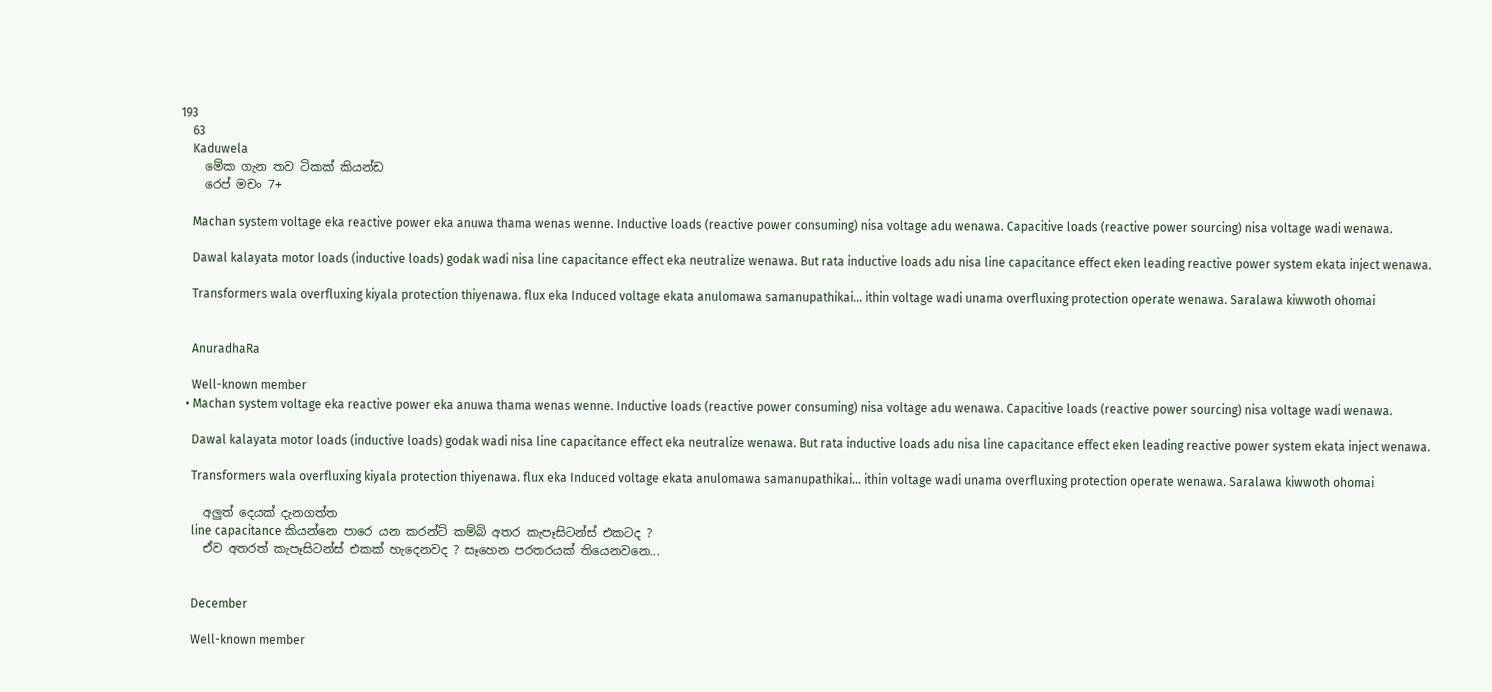193
    63
    Kaduwela
    මේක ගැන තව ටිකක් කියන්ඩ
    රෙප් මචං 7+

    Machan system voltage eka reactive power eka anuwa thama wenas wenne. Inductive loads (reactive power consuming) nisa voltage adu wenawa. Capacitive loads (reactive power sourcing) nisa voltage wadi wenawa.

    Dawal kalayata motor loads (inductive loads) godak wadi nisa line capacitance effect eka neutralize wenawa. But rata inductive loads adu nisa line capacitance effect eken leading reactive power system ekata inject wenawa.

    Transformers wala overfluxing kiyala protection thiyenawa. flux eka Induced voltage ekata anulomawa samanupathikai... ithin voltage wadi unama overfluxing protection operate wenawa. Saralawa kiwwoth ohomai


    AnuradhaRa

    Well-known member
  • Machan system voltage eka reactive power eka anuwa thama wenas wenne. Inductive loads (reactive power consuming) nisa voltage adu wenawa. Capacitive loads (reactive power sourcing) nisa voltage wadi wenawa.

    Dawal kalayata motor loads (inductive loads) godak wadi nisa line capacitance effect eka neutralize wenawa. But rata inductive loads adu nisa line capacitance effect eken leading reactive power system ekata inject wenawa.

    Transformers wala overfluxing kiyala protection thiyenawa. flux eka Induced voltage ekata anulomawa samanupathikai... ithin voltage wadi unama overfluxing protection operate wenawa. Saralawa kiwwoth ohomai

    අලුත් දෙයක් දැනගත්ත
    line capacitance කියන්නෙ පාරෙ යන කරන්ට් කම්බි අතර කැපෑසිටන්ස් එකටද ?
    ඒව අතරත් කැපෑසිටන්ස් එකක් හැදෙනවද ? සෑහෙන පරතරයක් තියෙනවනෙ...


    December

    Well-known member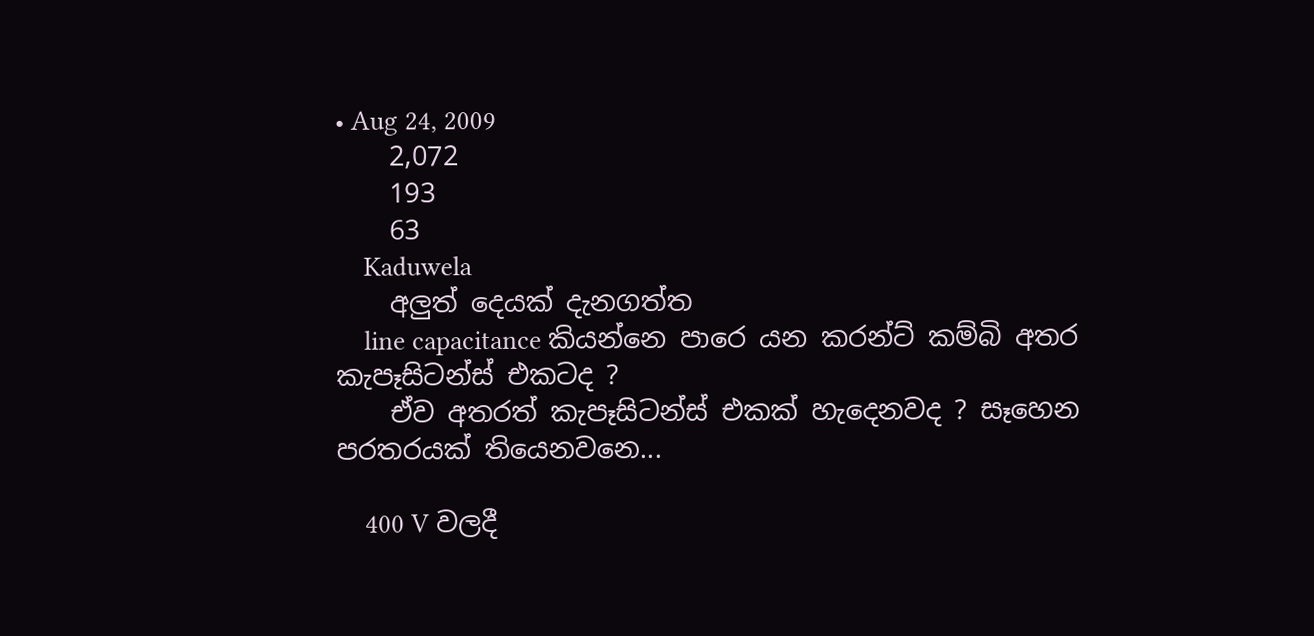• Aug 24, 2009
    2,072
    193
    63
    Kaduwela
    අලුත් දෙයක් දැනගත්ත
    line capacitance කියන්නෙ පාරෙ යන කරන්ට් කම්බි අතර කැපෑසිටන්ස් එකටද ?
    ඒව අතරත් කැපෑසිටන්ස් එකක් හැදෙනවද ? සෑහෙන පරතරයක් තියෙනවනෙ...

    400 V වලදී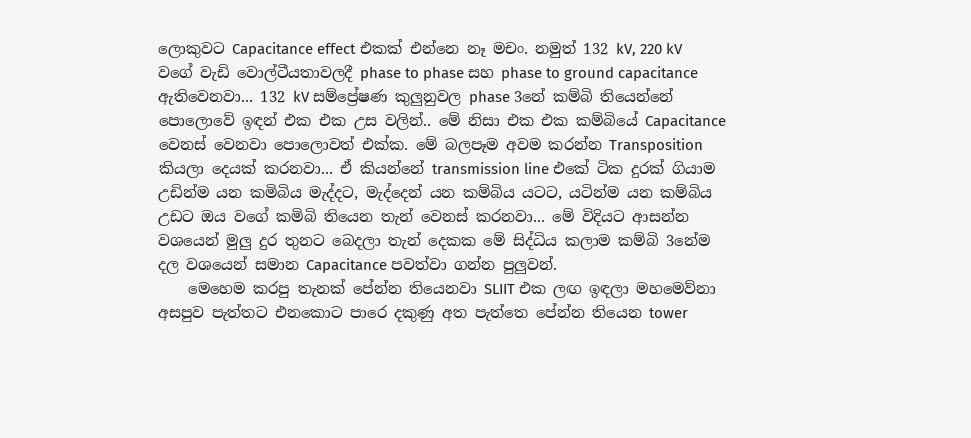ලොකුවට Capacitance effect එකක් එන්නෙ නෑ මචං. නමුත් 132 kV, 220 kV වගේ වැඩි වොල්ටීයතාවලදී phase to phase සහ phase to ground capacitance ඇතිවෙනවා... 132 kV සම්ප්‍රේෂණ කුලුනුවල phase 3නේ කම්බි තියෙන්නේ පොලොවේ ඉඳන් එක එක උස වලින්.. මේ නිසා එක එක කම්බියේ Capacitance වෙනස් වෙනවා පොලොවත් එක්ක. මේ බලපෑම අවම කරන්න Transposition කියලා දෙයක් කරනවා... ඒ කියන්නේ transmission line එකේ ටික දුරක් ගියාම උඩින්ම යන කමිබිය මැද්දට, මැද්දෙන් යන කම්බිය යටට, යටින්ම යන කම්බිය උඩට ඔය වගේ කමිබි තියෙන තැන් වෙනස් කරනවා... මේ විදියට ආසන්න වශයෙන් මුලු දුර තුනට බෙදලා තැන් දෙකක මේ සිද්ධිය කලාම කම්බි 3නේම දල වශයෙන් සමාන Capacitance පවත්වා ගන්න පුලුවන්.
    මෙහෙම කරපු තැනක් පේන්න තියෙනවා SLIIT එක ලඟ ඉඳලා මහමෙව්නා අසපුව පැත්තට එනකොට පාරෙ දකුණු අත පැත්තෙ පේන්න තියෙන tower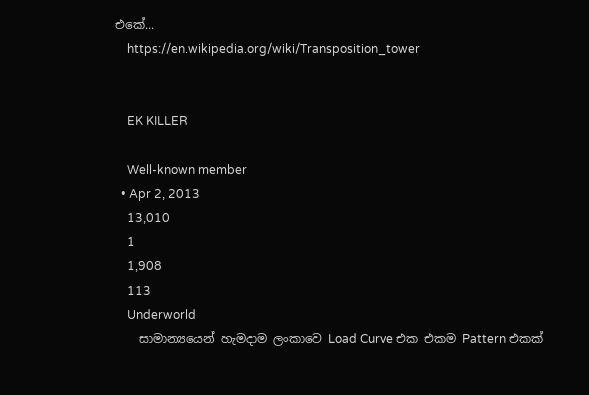එකේ...
    https://en.wikipedia.org/wiki/Transposition_tower


    EK KILLER

    Well-known member
  • Apr 2, 2013
    13,010
    1
    1,908
    113
    Underworld
    සාමාන්‍යයෙන් හැමදාම ලංකාවෙ Load Curve එක එකම Pattern එකක්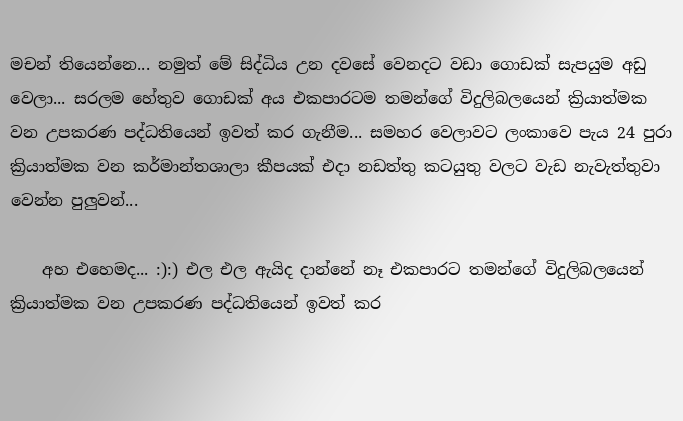මචන් තියෙන්නෙ... නමුත් මේ සිද්ධිය උන දවසේ වෙනදට වඩා ගොඩක් සැපයුම අඩු වෙලා... සරලම හේතුව ගොඩක් අය එකපාරටම තමන්ගේ විදුලිබලයෙන් ක්‍රියාත්මක වන උපකරණ පද්ධතියෙන් ඉවත් කර ගැනීම... සමහර වෙලාවට ලංකාවෙ පැය 24 පුරා ක්‍රියාත්මක වන කර්මාන්තශාලා කීපයක් එදා නඩත්තු කටයුතු වලට වැඩ නැවැත්තුවා වෙන්න පුලුවන්...

    අහ එහෙමද... :):) එල එල ඇයිද දාන්නේ නෑ එකපාරට තමන්ගේ විදුලිබලයෙන් ක්‍රියාත්මක වන උපකරණ පද්ධතියෙන් ඉවත් කර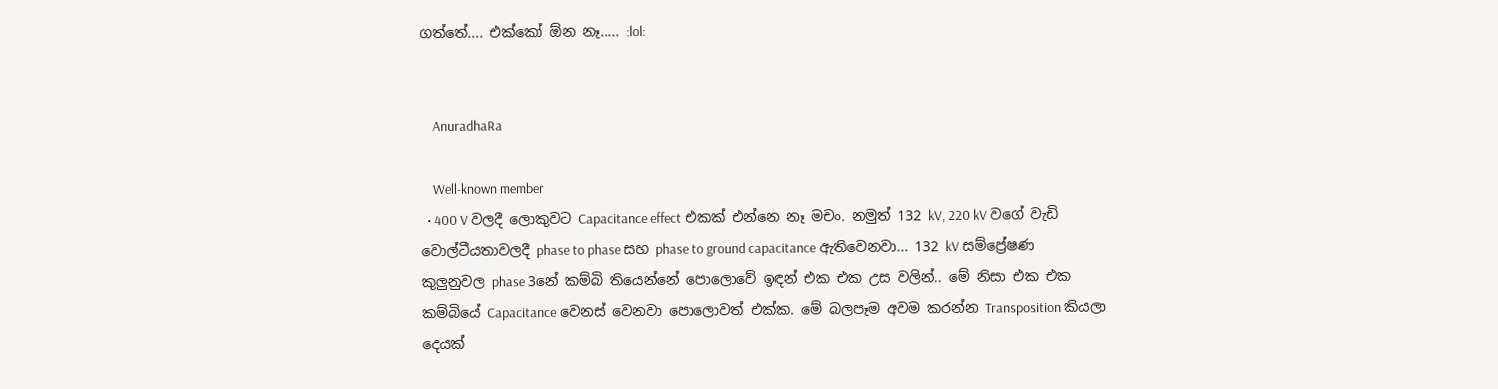ගත්තේ.... එක්කෝ ඕන නෑ..... :lol:


    AnuradhaRa

    Well-known member
  • 400 V වලදී ලොකුවට Capacitance effect එකක් එන්නෙ නෑ මචං. නමුත් 132 kV, 220 kV වගේ වැඩි වොල්ටීයතාවලදී phase to phase සහ phase to ground capacitance ඇතිවෙනවා... 132 kV සම්ප්‍රේෂණ කුලුනුවල phase 3නේ කම්බි තියෙන්නේ පොලොවේ ඉඳන් එක එක උස වලින්.. මේ නිසා එක එක කම්බියේ Capacitance වෙනස් වෙනවා පොලොවත් එක්ක. මේ බලපෑම අවම කරන්න Transposition කියලා දෙයක්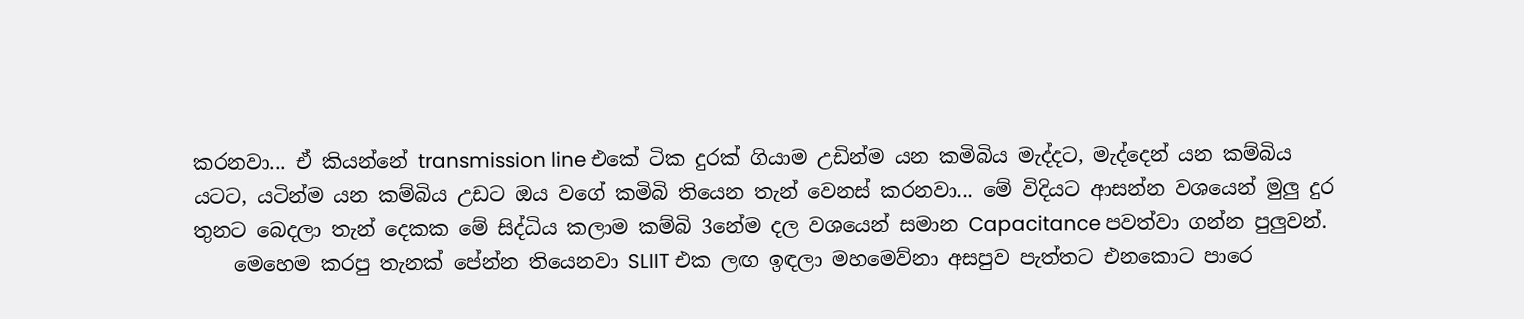කරනවා... ඒ කියන්නේ transmission line එකේ ටික දුරක් ගියාම උඩින්ම යන කමිබිය මැද්දට, මැද්දෙන් යන කම්බිය යටට, යටින්ම යන කම්බිය උඩට ඔය වගේ කමිබි තියෙන තැන් වෙනස් කරනවා... මේ විදියට ආසන්න වශයෙන් මුලු දුර තුනට බෙදලා තැන් දෙකක මේ සිද්ධිය කලාම කම්බි 3නේම දල වශයෙන් සමාන Capacitance පවත්වා ගන්න පුලුවන්.
    මෙහෙම කරපු තැනක් පේන්න තියෙනවා SLIIT එක ලඟ ඉඳලා මහමෙව්නා අසපුව පැත්තට එනකොට පාරෙ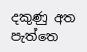දකුණු අත පැත්තෙ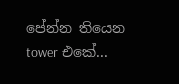පේන්න තියෙන tower එකේ...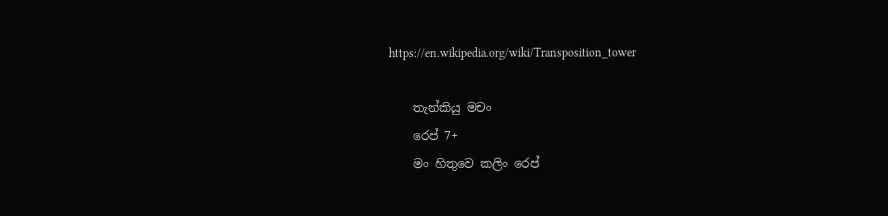https://en.wikipedia.org/wiki/Transposition_tower

    තැන්කියු මචං
    රෙප් 7+
    මං හිතුවෙ කලිං රෙප්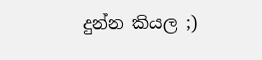දුන්න කියල ;)